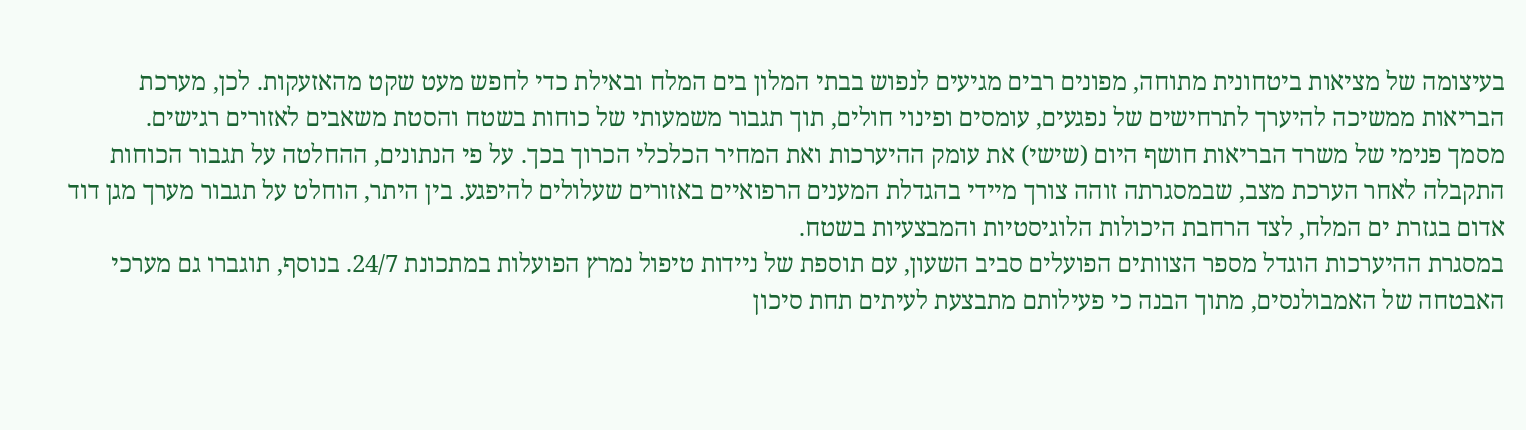בעיצומה של מציאות ביטחונית מתוחה, מפונים רבים מגיעים לנפוש בבתי המלון בים המלח ובאילת כדי לחפש מעט שקט מהאזעקות. לכן, מערכת הבריאות ממשיכה להיערך לתרחישים של נפגעים, עומסים ופינוי חולים, תוך תגבור משמעותי של כוחות בשטח והסטת משאבים לאזורים רגישים.
מסמך פנימי של משרד הבריאות חושף היום (שישי) את עומק ההיערכות ואת המחיר הכלכלי הכרוך בכך. על פי הנתונים, ההחלטה על תגבור הכוחות התקבלה לאחר הערכת מצב, שבמסגרתה זוהה צורך מיידי בהגדלת המענים הרפואיים באזורים שעלולים להיפגע. בין היתר, הוחלט על תגבור מערך מגן דוד אדום בגזרת ים המלח, לצד הרחבת היכולות הלוגיסטיות והמבצעיות בשטח.
במסגרת ההיערכות הוגדל מספר הצוותים הפועלים סביב השעון, עם תוספת של ניידות טיפול נמרץ הפועלות במתכונת 24/7. בנוסף, תוגברו גם מערכי האבטחה של האמבולנסים, מתוך הבנה כי פעילותם מתבצעת לעיתים תחת סיכון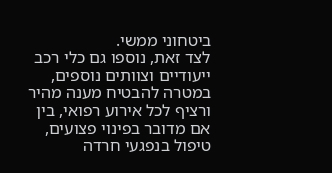ביטחוני ממשי.
לצד זאת, נוספו גם כלי רכב ייעודיים וצוותים נוספים, במטרה להבטיח מענה מהיר ורציף לכל אירוע רפואי, בין אם מדובר בפינוי פצועים, טיפול בנפגעי חרדה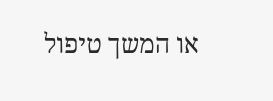או המשך טיפול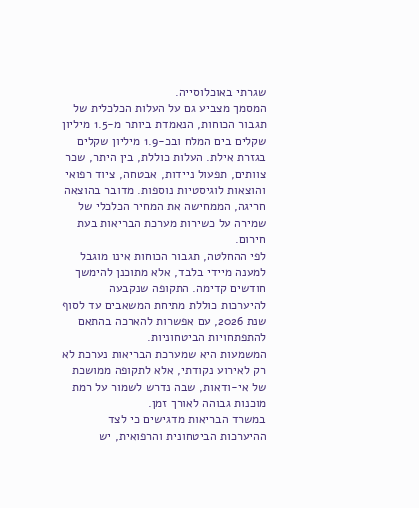שגרתי באוכלוסייה.
המסמך מצביע גם על העלות הכלכלית של תגבור הכוחות, הנאמדת ביותר מ-1.5 מיליון שקלים בים המלח ובכ-1.9 מיליון שקלים בגזרת אילת. העלות כוללת, בין היתר, שכר צוותים, תפעול ניידות, אבטחה, ציוד רפואי והוצאות לוגיסטיות נוספות. מדובר בהוצאה חריגה, הממחישה את המחיר הכלכלי של שמירה על כשירות מערכת הבריאות בעת חירום.
לפי ההחלטה, תגבור הכוחות אינו מוגבל למענה מיידי בלבד, אלא מתוכנן להימשך חודשים קדימה. התקופה שנקבעה להיערכות כוללת מתיחת המשאבים עד לסוף שנת 2026, עם אפשרות להארכה בהתאם להתפתחויות הביטחוניות.
המשמעות היא שמערכת הבריאות נערכת לא רק לאירוע נקודתי, אלא לתקופה ממושכת של אי-ודאות, שבה נדרש לשמור על רמת מוכנות גבוהה לאורך זמן.
במשרד הבריאות מדגישים כי לצד ההיערכות הביטחונית והרפואית, יש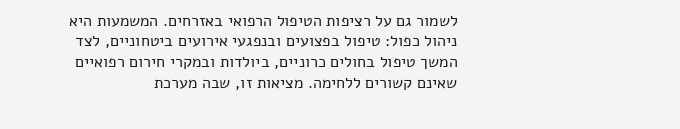לשמור גם על רציפות הטיפול הרפואי באזרחים. המשמעות היא ניהול כפול: טיפול בפצועים ובנפגעי אירועים ביטחוניים, לצד המשך טיפול בחולים כרוניים, ביולדות ובמקרי חירום רפואיים שאינם קשורים ללחימה. מציאות זו, שבה מערכת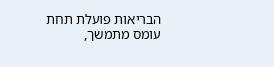הבריאות פועלת תחת עומס מתמשך,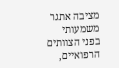מציבה אתגר משמעותי בפני הצוותים הרפואיים,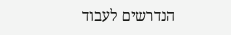הנדרשים לעבוד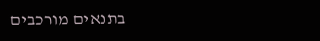בתנאים מורכבים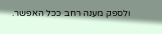ולספק מענה רחב ככל האפשר.